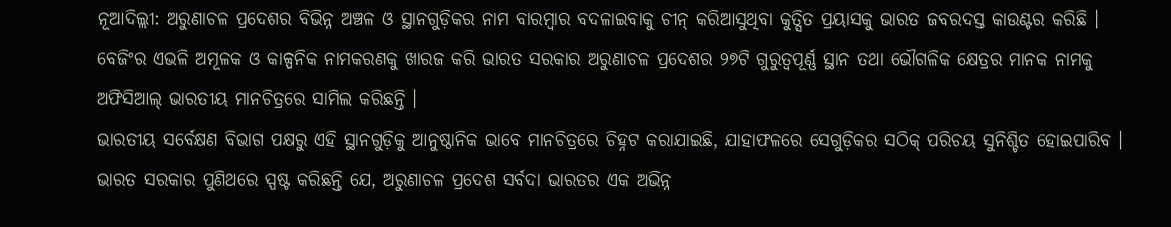ନୂଆଦିଲ୍ଲୀ: ଅରୁଣାଚଳ ପ୍ରଦେଶର ବିଭିନ୍ନ ଅଞ୍ଚଳ ଓ ସ୍ଥାନଗୁଡ଼ିକର ନାମ ବାରମ୍ବାର ବଦଳାଇବାକୁ ଚୀନ୍ କରିଆସୁଥିବା କୁତ୍ସିତ ପ୍ରୟାସକୁ ଭାରତ ଜବରଦସ୍ତ କାଉଣ୍ଟର କରିଛି । ବେଜିଂର ଏଭଳି ଅମୂଳକ ଓ କାଳ୍ପନିକ ନାମକରଣକୁ ଖାରଜ କରି ଭାରତ ସରକାର ଅରୁଣାଚଳ ପ୍ରଦେଶର ୨୭ଟି ଗୁରୁତ୍ୱପୂର୍ଣ୍ଣ ସ୍ଥାନ ତଥା ଭୌଗଳିକ କ୍ଷେତ୍ରର ମାନକ ନାମକୁ ଅଫିସିଆଲ୍ ଭାରତୀୟ ମାନଚିତ୍ରରେ ସାମିଲ କରିଛନ୍ତି ।
ଭାରତୀୟ ସର୍ବେକ୍ଷଣ ବିଭାଗ ପକ୍ଷରୁ ଏହି ସ୍ଥାନଗୁଡ଼ିକୁ ଆନୁଷ୍ଠାନିକ ଭାବେ ମାନଚିତ୍ରରେ ଚିହ୍ନଟ କରାଯାଇଛି, ଯାହାଫଳରେ ସେଗୁଡ଼ିକର ସଠିକ୍ ପରିଚୟ ସୁନିଶ୍ଚିତ ହୋଇପାରିବ । ଭାରତ ସରକାର ପୁଣିଥରେ ସ୍ପଷ୍ଟ କରିଛନ୍ତି ଯେ, ଅରୁଣାଚଳ ପ୍ରଦେଶ ସର୍ବଦା ଭାରତର ଏକ ଅଭିନ୍ନ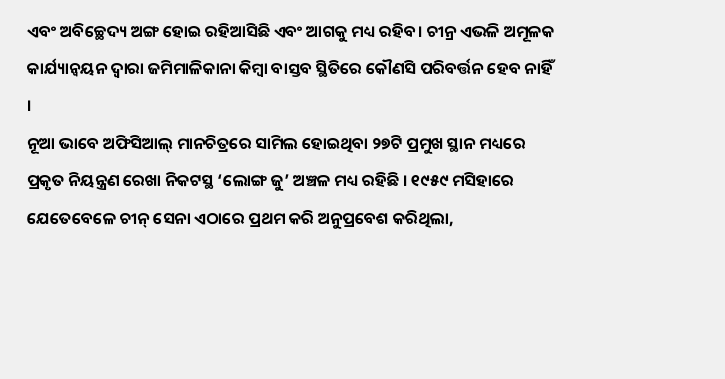ଏବଂ ଅବିଚ୍ଛେଦ୍ୟ ଅଙ୍ଗ ହୋଇ ରହିଆସିଛି ଏବଂ ଆଗକୁ ମଧ୍ୟ ରହିବ। ଚୀନ୍ର ଏଭଳି ଅମୂଳକ କାର୍ଯ୍ୟାନ୍ୱୟନ ଦ୍ୱାରା ଜମିମାଳିକାନା କିମ୍ବା ବାସ୍ତବ ସ୍ଥିତିରେ କୌଣସି ପରିବର୍ତ୍ତନ ହେବ ନାହିଁ ।
ନୂଆ ଭାବେ ଅଫିସିଆଲ୍ ମାନଚିତ୍ରରେ ସାମିଲ ହୋଇଥିବା ୨୭ଟି ପ୍ରମୁଖ ସ୍ଥାନ ମଧ୍ୟରେ ପ୍ରକୃତ ନିୟନ୍ତ୍ରଣ ରେଖା ନିକଟସ୍ଥ ‘ଲୋଙ୍ଗ ଜୁ’ ଅଞ୍ଚଳ ମଧ୍ୟ ରହିଛି । ୧୯୫୯ ମସିହାରେ ଯେତେବେଳେ ଚୀନ୍ ସେନା ଏଠାରେ ପ୍ରଥମ କରି ଅନୁପ୍ରବେଶ କରିଥିଲା,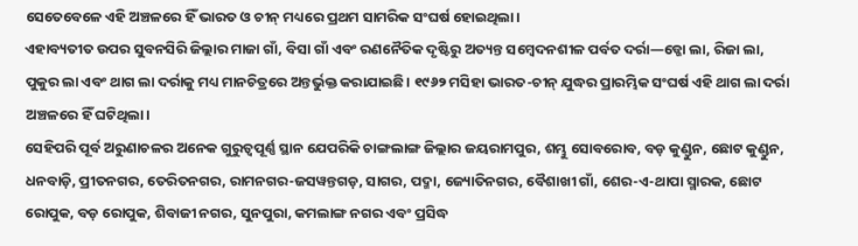ସେତେବେଳେ ଏହି ଅଞ୍ଚଳରେ ହିଁ ଭାରତ ଓ ଚୀନ୍ ମଧ୍ୟରେ ପ୍ରଥମ ସାମରିକ ସଂଘର୍ଷ ହୋଇଥିଲା।
ଏହାବ୍ୟତୀତ ଉପର ସୁବନସିରି ଜିଲ୍ଲାର ମାଜା ଗାଁ, ବିସା ଗାଁ ଏବଂ ରଣନୈତିକ ଦୃଷ୍ଟିରୁ ଅତ୍ୟନ୍ତ ସମ୍ବେଦନଶୀଳ ପର୍ବତ ଦର୍ରା—ଡ୍ଜୋ ଲା, ରିଜା ଲା, ପୁକୁର ଲା ଏବଂ ଥାଗ ଲା ଦର୍ରାକୁ ମଧ୍ୟ ମାନଚିତ୍ରରେ ଅନ୍ତର୍ଭୁକ୍ତ କରାଯାଇଛି। ୧୯୬୨ ମସିହା ଭାରତ-ଚୀନ୍ ଯୁଦ୍ଧର ପ୍ରାରମ୍ଭିକ ସଂଘର୍ଷ ଏହି ଥାଗ ଲା ଦର୍ରା ଅଞ୍ଚଳରେ ହିଁ ଘଟିଥିଲା।
ସେହିପରି ପୂର୍ବ ଅରୁଣାଚଳର ଅନେକ ଗୁରୁତ୍ୱପୂର୍ଣ୍ଣ ସ୍ଥାନ ଯେପରିକି ଚାଙ୍ଗଲାଙ୍ଗ ଜିଲ୍ଲାର ଜୟରାମପୁର, ଶମ୍ଭୁ ସୋବରୋବ, ବଡ଼ କୁଣ୍ଡୁନ, ଛୋଟ କୁଣ୍ଡୁନ, ଧନବାଡ଼ି, ପ୍ରୀତନଗର, ତେରିତନଗର, ରାମନଗର-ଜସୱନ୍ତଗଡ଼, ସାଗର, ପଦ୍ମା, ଜ୍ୟୋତିନଗର, ବୈଶାଖୀ ଗାଁ, ଶେର-ଏ-ଥାପା ସ୍ମାରକ, ଛୋଟ ରୋପୁକ, ବଡ଼ ରୋପୁକ, ଶିବାଜୀ ନଗର, ସୁନପୁରା, କମଲାଙ୍ଗ ନଗର ଏବଂ ପ୍ରସିଦ୍ଧ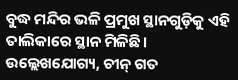ବୁଦ୍ଧ ମନ୍ଦିର ଭଳି ପ୍ରମୁଖ ସ୍ଥାନଗୁଡ଼ିକୁ ଏହି ତାଲିକାରେ ସ୍ଥାନ ମିଳିଛି।
ଉଲ୍ଲେଖଯୋଗ୍ୟ, ଚୀନ୍ ଗତ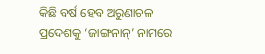କିଛି ବର୍ଷ ହେବ ଅରୁଣାଚଳ ପ୍ରଦେଶକୁ ‘ଜାଙ୍ଗନାନ୍’ ନାମରେ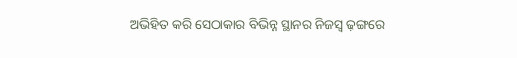ଅଭିହିତ କରି ସେଠାକାର ବିଭିନ୍ନ ସ୍ଥାନର ନିଜସ୍ୱ ଢ଼ଙ୍ଗରେ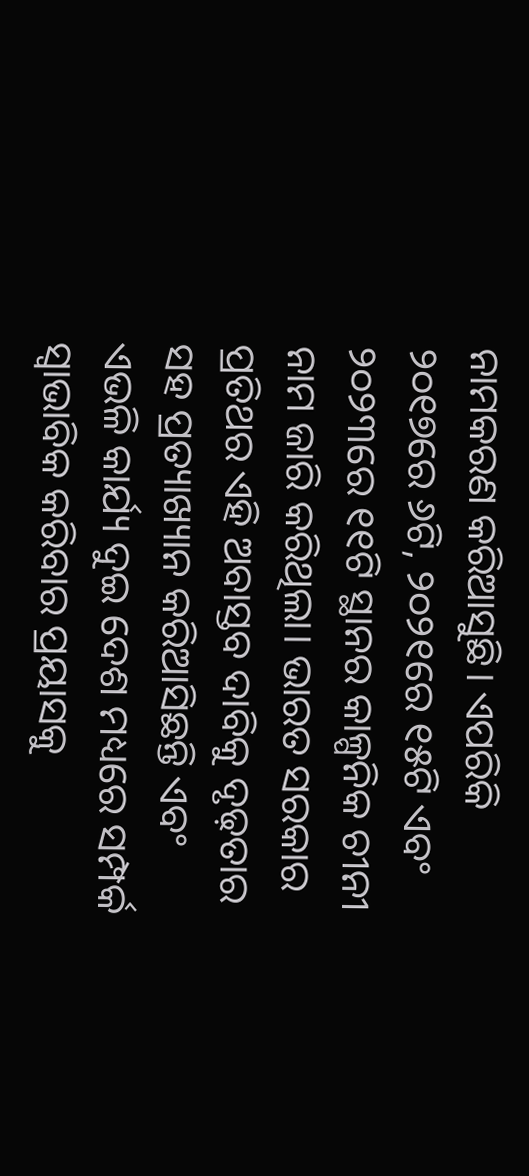ନାମକରଣ କରିଆସୁଛି। ଏପରିକି ୨୦୧୭ରେ ୬ଟି, ୨୦୨୧ରେ ୧୫ଟି ଏବଂ ୨୦୨୩ରେ ୧୧ଟି ସ୍ଥାନର କାଳ୍ପନିକ ଚୀନୀ ନାମ ଜାରି କରିଥିଲା। ଭାରତ ସରକାର ପ୍ରତିଥର ଏହି ଅବାସ୍ତବ ଦାବିକୁ ଦୃଢ଼ତାର ସହ ପ୍ରତ୍ୟାଖ୍ୟାନ କରିଆସିଛନ୍ତି ଏବଂ ଏଭଳି କାର୍ଯ୍ୟ ଦୁଇ ଦେଶ ମଧ୍ୟରେ ସମ୍ପର୍କ ସ୍ୱାଭାବିକ କରିବାର ପ୍ରୟାସକୁ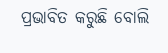ପ୍ରଭାବିତ କରୁଛି ବୋଲି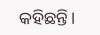କହିଛନ୍ତି।